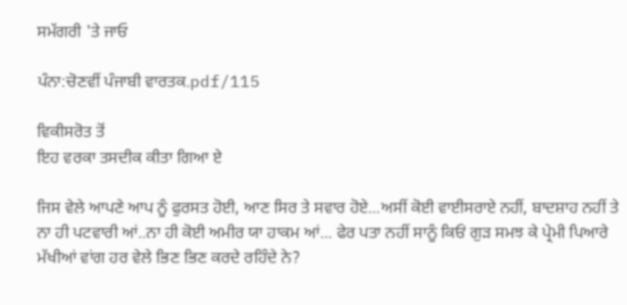ਸਮੱਗਰੀ 'ਤੇ ਜਾਓ

ਪੰਨਾ:ਚੋਣਵੀਂ ਪੰਜਾਬੀ ਵਾਰਤਕ.pdf/115

ਵਿਕੀਸਰੋਤ ਤੋਂ
ਇਹ ਵਰਕਾ ਤਸਦੀਕ ਕੀਤਾ ਗਿਆ ਏ

ਜਿਸ ਵੇਲੇ ਆਪਣੇ ਆਪ ਨੂੰ ਫੁਰਸਤ ਹੋਈ, ਆਣ ਸਿਰ ਤੇ ਸਵਾਰ ਹੋਏ...ਅਸੀਂ ਕੋਈ ਵਾਈਸਰਾਏ ਨਹੀਂ, ਬਾਦਸ਼ਾਹ ਨਹੀਂ ਤੇ ਨਾ ਹੀ ਪਟਵਾਰੀ ਆਂ..ਨਾ ਹੀ ਕੋਈ ਅਮੀਰ ਯਾ ਹਾਕਮ ਆਂ... ਫੇਰ ਪਤਾ ਨਹੀਂ ਸਾਨੂੰ ਕਿਓਂ ਗੁੜ ਸਮਝ ਕੇ ਪ੍ਰੇਮੀ ਪਿਆਰੇ ਮੱਖੀਆਂ ਵਾਂਗ ਹਰ ਵੇਲੇ ਭਿਣ ਭਿਣ ਕਰਦੇ ਰਹਿੰਦੇ ਨੇ?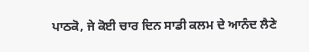ਪਾਠਕੋ, ਜੇ ਕੋਈ ਚਾਰ ਦਿਨ ਸਾਡੀ ਕਲਮ ਦੇ ਆਨੰਦ ਲੈਣੇ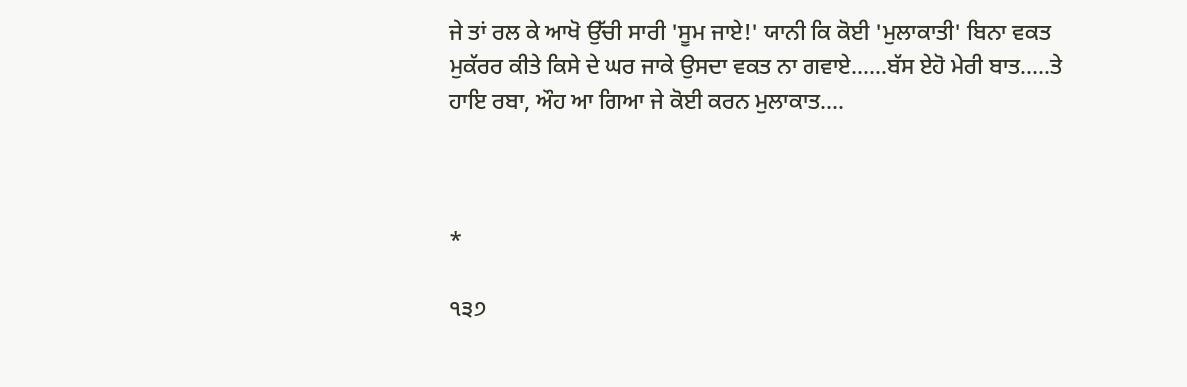ਜੇ ਤਾਂ ਰਲ ਕੇ ਆਖੋ ਉੱਚੀ ਸਾਰੀ 'ਸੂਮ ਜਾਏ!' ਯਾਨੀ ਕਿ ਕੋਈ 'ਮੁਲਾਕਾਤੀ' ਬਿਨਾ ਵਕਤ ਮੁਕੱਰਰ ਕੀਤੇ ਕਿਸੇ ਦੇ ਘਰ ਜਾਕੇ ਉਸਦਾ ਵਕਤ ਨਾ ਗਵਾਏ......ਬੱਸ ਏਹੋ ਮੇਰੀ ਬਾਤ.....ਤੇ ਹਾਇ ਰਬਾ, ਔਹ ਆ ਗਿਆ ਜੇ ਕੋਈ ਕਰਨ ਮੁਲਾਕਾਤ....



*

੧੩੭